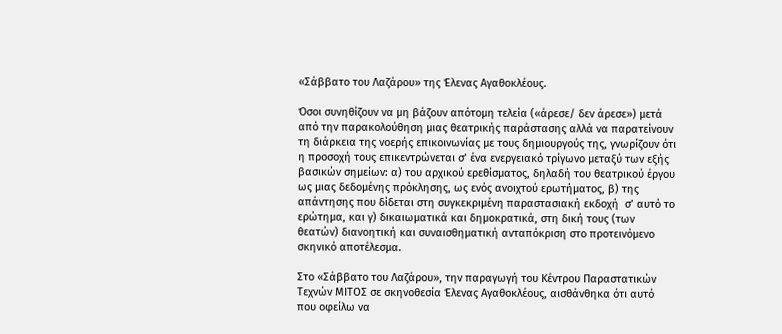«Σάββατο του Λαζάρου» της Έλενας Αγαθοκλέους.

Όσοι συνηθίζουν να μη βάζουν απότομη τελεία («άρεσε/ δεν άρεσε») μετά από την παρακολούθηση μιας θεατρικής παράστασης αλλά να παρατείνουν τη διάρκεια της νοερής επικοινωνίας με τους δημιουργούς της, γνωρίζουν ότι η προσοχή τους επικεντρώνεται σ’ ένα ενεργειακό τρίγωνο μεταξύ των εξής βασικών σημείων: α) του αρχικού ερεθίσματος, δηλαδή του θεατρικού έργου ως μιας δεδομένης πρόκλησης, ως ενός ανοιχτού ερωτήματος, β) της απάντησης που δίδεται στη συγκεκριμένη παραστασιακή εκδοχή  σ’ αυτό το ερώτημα, και γ) δικαιωματικά και δημοκρατικά, στη δική τους (των θεατών) διανοητική και συναισθηματική ανταπόκριση στο προτεινόμενο σκηνικό αποτέλεσμα.

Στο «Σάββατο του Λαζάρου», την παραγωγή του Κέντρου Παραστατικών Τεχνών ΜΙΤΟΣ σε σκηνοθεσία Έλενας Αγαθοκλέους, αισθάνθηκα ότι αυτό που οφείλω να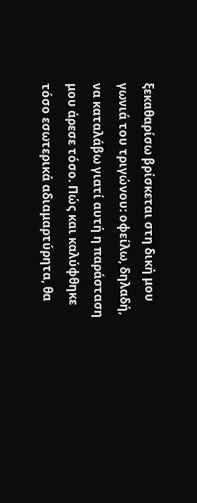ξεκαθαρίσω βρίσκεται στη δική μου γωνιά του τριγώνου: οφείλω, δηλαδή, να καταλάβω γιατί αυτή η παράσταση μου άρεσε τόσο. Πώς και καλύφθηκε τόσο εσωτερικά αδιαμαρτύρητα, θα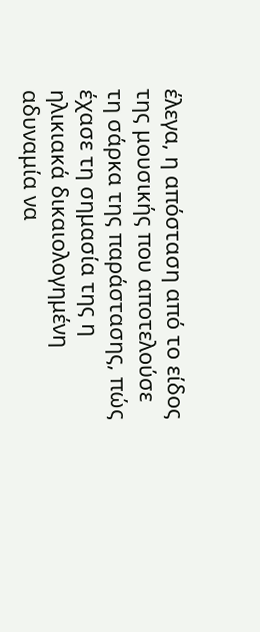έλεγα, η απόσταση από το είδος της μουσικής που αποτελούσε τη σάρκα της παράστασης, πώς έχασε τη σημασία της η ηλικιακά δικαιολογημένη αδυναμία να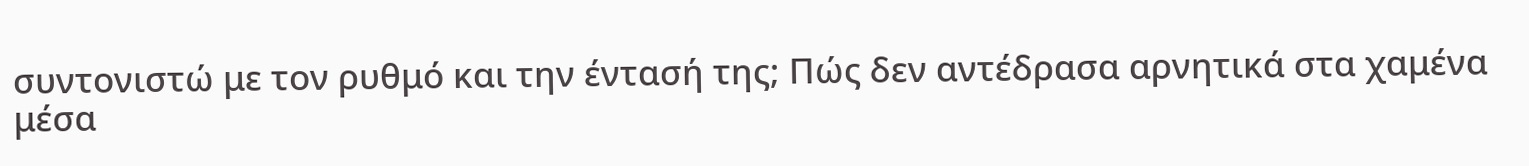συντονιστώ με τον ρυθμό και την έντασή της; Πώς δεν αντέδρασα αρνητικά στα χαμένα μέσα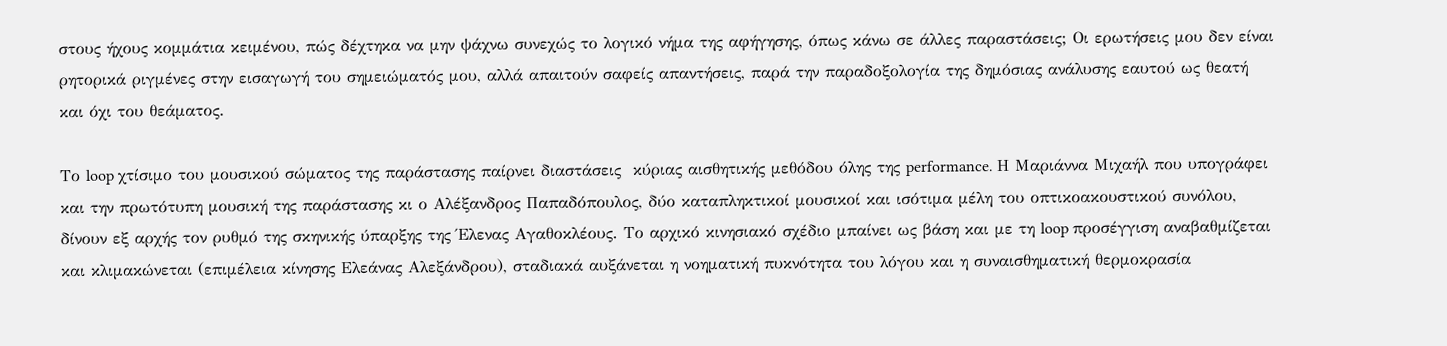στους ήχους κομμάτια κειμένου, πώς δέχτηκα να μην ψάχνω συνεχώς το λογικό νήμα της αφήγησης, όπως κάνω σε άλλες παραστάσεις; Οι ερωτήσεις μου δεν είναι ρητορικά ριγμένες στην εισαγωγή του σημειώματός μου, αλλά απαιτούν σαφείς απαντήσεις, παρά την παραδοξολογία της δημόσιας ανάλυσης εαυτού ως θεατή και όχι του θεάματος.

Το loop χτίσιμο του μουσικού σώματος της παράστασης παίρνει διαστάσεις  κύριας αισθητικής μεθόδου όλης της performance. Η Μαριάννα Μιχαήλ που υπογράφει και την πρωτότυπη μουσική της παράστασης κι ο Αλέξανδρος Παπαδόπουλος, δύο καταπληκτικοί μουσικοί και ισότιμα μέλη του οπτικοακουστικού συνόλου, δίνουν εξ αρχής τον ρυθμό της σκηνικής ύπαρξης της Έλενας Αγαθοκλέους. Το αρχικό κινησιακό σχέδιο μπαίνει ως βάση και με τη loop προσέγγιση αναβαθμίζεται και κλιμακώνεται (επιμέλεια κίνησης Ελεάνας Αλεξάνδρου), σταδιακά αυξάνεται η νοηματική πυκνότητα του λόγου και η συναισθηματική θερμοκρασία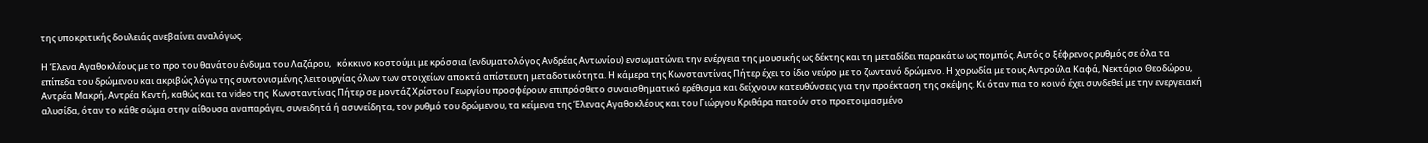της υποκριτικής δουλειάς ανεβαίνει αναλόγως.

Η Έλενα Αγαθοκλέους με το προ του θανάτου ένδυμα του Λαζάρου,   κόκκινο κοστούμι με κρόσσια (ενδυματολόγος Ανδρέας Αντωνίου) ενσωματώνει την ενέργεια της μουσικής ως δέκτης και τη μεταδίδει παρακάτω ως πομπός. Αυτός ο ξέφρενος ρυθμός σε όλα τα επίπεδα του δρώμενου και ακριβώς λόγω της συντονισμένης λειτουργίας όλων των στοιχείων αποκτά απίστευτη μεταδοτικότητα. Η κάμερα της Κωνσταντίνας Πήτερ έχει το ίδιο νεύρο με το ζωντανό δρώμενο. Η χορωδία με τους Αντρούλα Καφά, Νεκτάριο Θεοδώρου, Αντρέα Μακρή, Αντρέα Κεντή, καθώς και τα video της  Κωνσταντίνας Πήτερ σε μοντάζ Χρίστου Γεωργίου προσφέρουν επιπρόσθετο συναισθηματικό ερέθισμα και δείχνουν κατευθύνσεις για την προέκταση της σκέψης. Κι όταν πια το κοινό έχει συνδεθεί με την ενεργειακή αλυσίδα, όταν το κάθε σώμα στην αίθουσα αναπαράγει, συνειδητά ή ασυνείδητα, τον ρυθμό του δρώμενου, τα κείμενα της Έλενας Αγαθοκλέους και του Γιώργου Κριθάρα πατούν στο προετοιμασμένο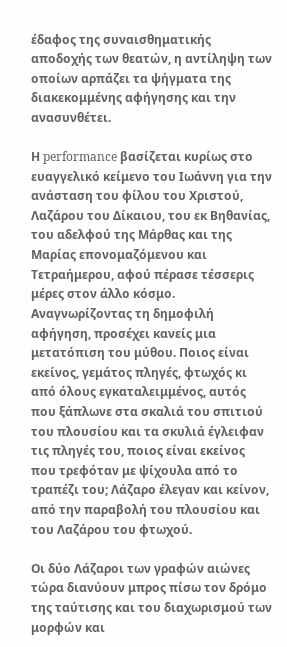έδαφος της συναισθηματικής αποδοχής των θεατών, η αντίληψη των οποίων αρπάζει τα ψήγματα της διακεκομμένης αφήγησης και την ανασυνθέτει.

Η performance βασίζεται κυρίως στο ευαγγελικό κείμενο του Ιωάννη για την ανάσταση του φίλου του Χριστού, Λαζάρου του Δίκαιου, του εκ Βηθανίας, του αδελφού της Μάρθας και της Μαρίας επονομαζόμενου και Τετραήμερου, αφού πέρασε τέσσερις μέρες στον άλλο κόσμο. Αναγνωρίζοντας τη δημοφιλή αφήγηση, προσέχει κανείς μια μετατόπιση του μύθου. Ποιος είναι εκείνος, γεμάτος πληγές, φτωχός κι από όλους εγκαταλειμμένος, αυτός που ξάπλωνε στα σκαλιά του σπιτιού του πλουσίου και τα σκυλιά έγλειφαν τις πληγές του, ποιος είναι εκείνος που τρεφόταν με ψίχουλα από το τραπέζι του; Λάζαρο έλεγαν και κείνον, από την παραβολή του πλουσίου και του Λαζάρου του φτωχού.

Οι δύο Λάζαροι των γραφών αιώνες τώρα διανύουν μπρος πίσω τον δρόμο της ταύτισης και του διαχωρισμού των μορφών και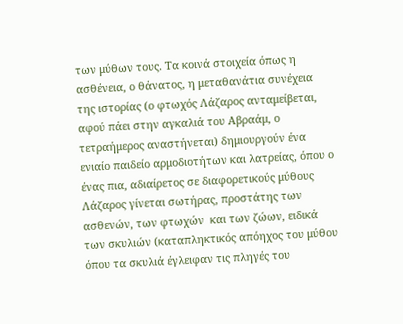των μύθων τους. Τα κοινά στοιχεία όπως η ασθένεια, ο θάνατος, η μεταθανάτια συνέχεια της ιστορίας (ο φτωχός Λάζαρος ανταμείβεται, αφού πάει στην αγκαλιά του Αβραάμ, ο τετραήμερος αναστήνεται) δημιουργούν ένα ενιαίο παιδείο αρμοδιοτήτων και λατρείας, όπου ο ένας πια, αδιαίρετος σε διαφορετικούς μύθους Λάζαρος γίνεται σωτήρας, προστάτης των ασθενών, των φτωχών  και των ζώων, ειδικά των σκυλιών (καταπληκτικός απόηχος του μύθου όπου τα σκυλιά έγλειφαν τις πληγές του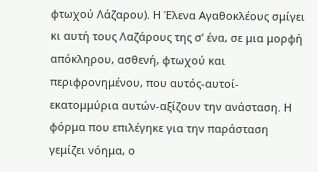φτωχού Λάζαρου). Η Έλενα Αγαθοκλέους σμίγει κι αυτή τους Λαζάρους της σ’ ένα, σε μια μορφή απόκληρου, ασθενή, φτωχού και περιφρονημένου, που αυτός-αυτοί-εκατομμύρια αυτών-αξίζουν την ανάσταση. Η φόρμα που επιλέγηκε για την παράσταση γεμίζει νόημα, ο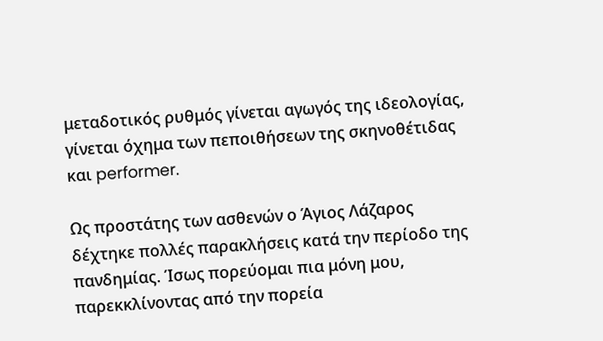μεταδοτικός ρυθμός γίνεται αγωγός της ιδεολογίας, γίνεται όχημα των πεποιθήσεων της σκηνοθέτιδας και performer.

Ως προστάτης των ασθενών ο Άγιος Λάζαρος δέχτηκε πολλές παρακλήσεις κατά την περίοδο της πανδημίας. Ίσως πορεύομαι πια μόνη μου, παρεκκλίνοντας από την πορεία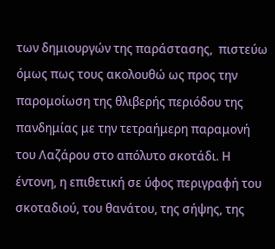των δημιουργών της παράστασης,  πιστεύω όμως πως τους ακολουθώ ως προς την παρομοίωση της θλιβερής περιόδου της πανδημίας με την τετραήμερη παραμονή του Λαζάρου στο απόλυτο σκοτάδι. Η έντονη, η επιθετική σε ύφος περιγραφή του σκοταδιού, του θανάτου, της σήψης, της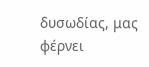δυσωδίας, μας φέρνει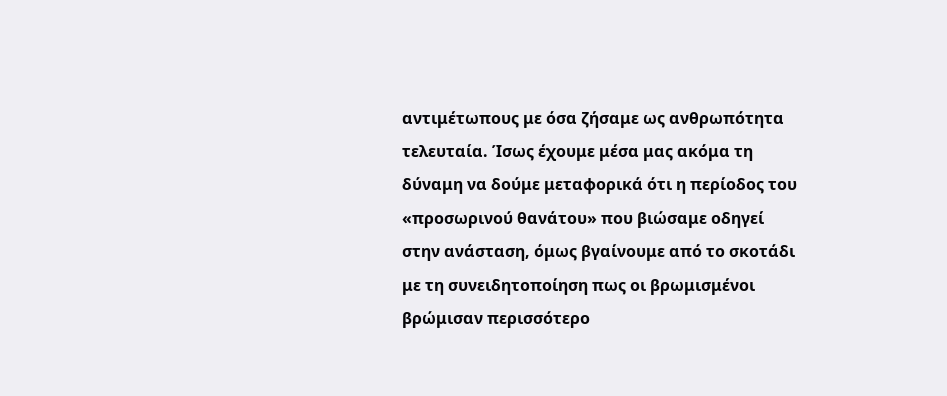αντιμέτωπους με όσα ζήσαμε ως ανθρωπότητα τελευταία. Ίσως έχουμε μέσα μας ακόμα τη δύναμη να δούμε μεταφορικά ότι η περίοδος του «προσωρινού θανάτου» που βιώσαμε οδηγεί στην ανάσταση, όμως βγαίνουμε από το σκοτάδι με τη συνειδητοποίηση πως οι βρωμισμένοι βρώμισαν περισσότερο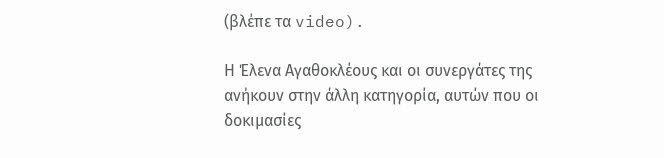(βλέπε τα video).

Η Έλενα Αγαθοκλέους και οι συνεργάτες της ανήκουν στην άλλη κατηγορία, αυτών που οι δοκιμασίες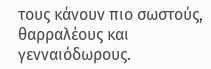τους κάνουν πιο σωστούς, θαρραλέους και γενναιόδωρους.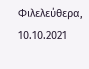Φιλελεύθερα, 10.10.2021